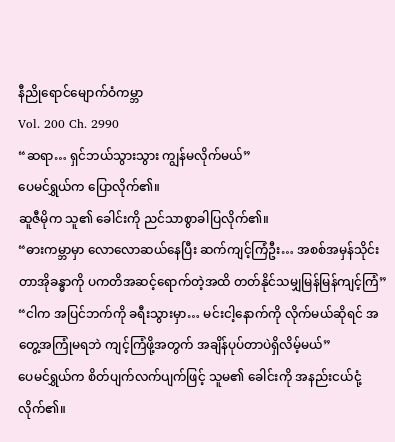နီညိုရောင်မျောက်ဝံကမ္ဘာ
Vol. 200 Ch. 2990
“ဆရာ… ရှင်ဘယ်သွားသွား ကျွန်မလိုက်မယ်”
ပေမင်ရွှယ်က ပြောလိုက်၏။
ဆူဇီမိုက သူ၏ ခေါင်းကို ညင်သာစွာခါပြလိုက်၏။
“ဓားကမ္ဘာမှာ လောလောဆယ်နေပြီး ဆက်ကျင့်ကြံဦး… အစစ်အမှန်သိုင်းတာအိုခန္ဓာကို ပကတိအဆင့်ရောက်တဲ့အထိ တတ်နိုင်သမျှမြန်မြန်ကျင့်ကြံ”
“ငါက အပြင်ဘက်ကို ခရီးသွားမှာ… မင်းငါ့နောက်ကို လိုက်မယ်ဆိုရင် အတွေ့အကြုံမရဘဲ ကျင့်ကြံဖို့အတွက် အချိန်ပုပ်တာပဲရှိလိမ့်မယ်”
ပေမင်ရွှယ်က စိတ်ပျက်လက်ပျက်ဖြင့် သူမ၏ ခေါင်းကို အနည်းငယ်ငုံ့လိုက်၏။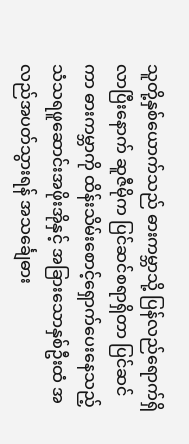သူတို့နှစ်ယောက်သည် ဓားကမ္ဘာသို့ ပြန်လည်ရောက်ရှိလာပြီးနောက် ဆူဇီမိုက ပြင်ဆင်စရာရှိတာ ပြင်ဆင်ကာ ဓားကမ္ဘာကို ထိန်းသိမ်းစောင့်ရှောက်ပေးနေသည့် သံသရဖူဆောင်းအဖိုးအိုနှင့် အခြားသောနှစ်ဦးထံ အလည်အပတ်သွားရန် အသင်္ချေဓား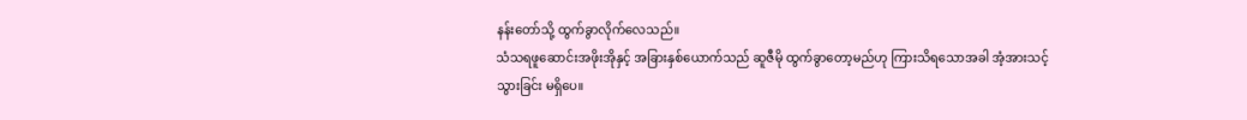နန်းတော်သို့ ထွက်ခွာလိုက်လေသည်။
သံသရဖူဆောင်းအဖိုးအိုနှင့် အခြားနှစ်ယောက်သည် ဆူဇီမို ထွက်ခွာတော့မည်ဟု ကြားသိရသောအခါ အံ့အားသင့်သွားခြင်း မရှိပေ။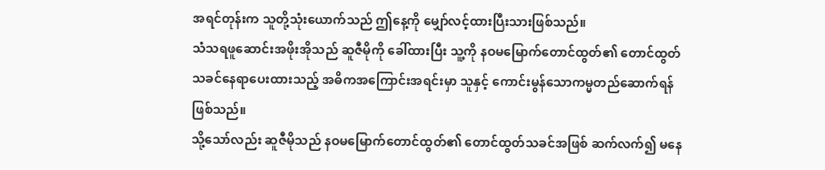အရင်တုန်းက သူတို့သုံးယောက်သည် ဤနေ့ကို မျှော်လင့်ထားပြီးသားဖြစ်သည်။
သံသရဖူဆောင်းအဖိုးအိုသည် ဆူဇီမိုကို ခေါ်ထားပြီး သူ့ကို နဝမမြောက်တောင်ထွတ်၏ တောင်ထွတ်သခင်နေရာပေးထားသည့် အဓိကအကြောင်းအရင်းမှာ သူနှင့် ကောင်းမွန်သောကမ္မတည်ဆောက်ရန် ဖြစ်သည်။
သို့သော်လည်း ဆူဇီမိုသည် နဝမမြောက်တောင်ထွတ်၏ တောင်ထွတ်သခင်အဖြစ် ဆက်လက်၍ မနေ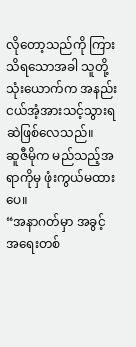လိုတော့သည်ကို ကြားသိရသောအခါ သူတို့သုံးယောက်က အနည်းငယ်အံ့အားသင့်သွားရဆဲဖြစ်လေသည်။
ဆူဇီမိုက မည်သည့်အရာကိုမှ ဖုံးကွယ်မထားပေ။
“အနာဂတ်မှာ အခွင့်အရေးတစ်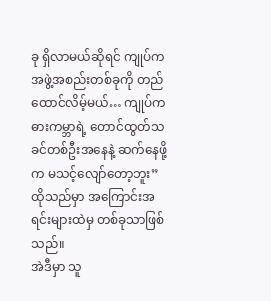ခု ရှိလာမယ်ဆိုရင် ကျုပ်က အဖွဲ့အစည်းတစ်ခုကို တည်ထောင်လိမ့်မယ်… ကျုပ်က ဓားကမ္ဘာရဲ့ တောင်ထွတ်သခင်တစ်ဦးအနေနဲ့ ဆက်နေဖို့က မသင့်လျော်တော့ဘူး”
ထိုသည်မှာ အကြောင်းအရင်းများထဲမှ တစ်ခုသာဖြစ်သည်။
အဲဒီမှာ သူ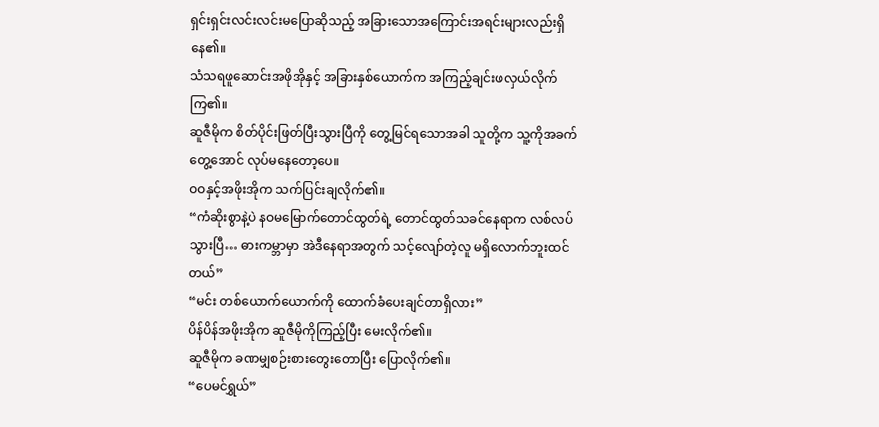ရှင်းရှင်းလင်းလင်းမပြောဆိုသည့် အခြားသောအကြောင်းအရင်းများလည်းရှိနေ၏။
သံသရဖူဆောင်းအဖိုအိုနှင့် အခြားနှစ်ယောက်က အကြည့်ချင်းဖလှယ်လိုက်ကြ၏။
ဆူဇီမိုက စိတ်ပိုင်းဖြတ်ပြီးသွားပြီကို တွေ့မြင်ရသောအခါ သူတို့က သူ့ကိုအခက်တွေ့အောင် လုပ်မနေတော့ပေ။
ဝဝနှင့်အဖိုးအိုက သက်ပြင်းချလိုက်၏။
“ကံဆိုးစွာနဲ့ပဲ နဝမမြောက်တောင်ထွတ်ရဲ့ တောင်ထွတ်သခင်နေရာက လစ်လပ်သွားပြီ… ဓားကမ္ဘာမှာ အဲဒီနေရာအတွက် သင့်လျော်တဲ့လူ မရှိလောက်ဘူးထင်တယ်”
“မင်း တစ်ယောက်ယောက်ကို ထောက်ခံပေးချင်တာရှိလား”
ပိန်ပိန်အဖိုးအိုက ဆူဇီမိုကိုကြည့်ပြီး မေးလိုက်၏။
ဆူဇီမိုက ခဏမျှစဉ်းစားတွေးတောပြီး ပြောလိုက်၏။
“ပေမင်ရွှယ်”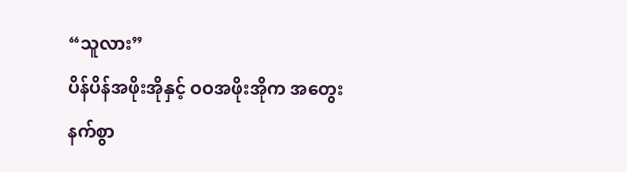“သူလား”
ပိန်ပိန်အဖိုးအိုနှင့် ဝဝအဖိုးအိုက အတွေးနက်စွာ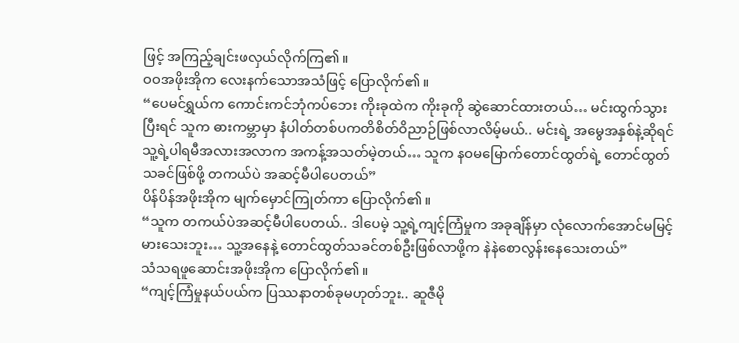ဖြင့် အကြည့်ချင်းဖလှယ်လိုက်ကြ၏။
ဝဝအဖိုးအိုက လေးနက်သောအသံဖြင့် ပြောလိုက်၏။
“ပေမင်ရွှယ်က ကောင်းကင်ဘုံကပ်ဘေး ကိုးခုထဲက ကိုးခုကို ဆွဲဆောင်ထားတယ်… မင်းထွက်သွားပြီးရင် သူက ဓားကမ္ဘာမှာ နံပါတ်တစ်ပကတိစိတ်ဝိညာဉ်ဖြစ်လာလိမ့်မယ်.. မင်းရဲ့ အမွေအနှစ်နဲ့ဆိုရင် သူ့ရဲ့ပါရမီအလားအလာက အကန့်အသတ်မဲ့တယ်… သူက နဝမမြောက်တောင်ထွတ်ရဲ့ တောင်ထွတ်သခင်ဖြစ်ဖို့ တကယ်ပဲ အဆင့်မီပါပေတယ်”
ပိန်ပိန်အဖိုးအိုက မျက်မှောင်ကြုတ်ကာ ပြောလိုက်၏။
“သူက တကယ်ပဲအဆင့်မီပါပေတယ်.. ဒါပေမဲ့ သူ့ရဲ့ကျင့်ကြံမှုက အခုချိန်မှာ လုံလောက်အောင်မမြင့်မားသေးဘူး… သူ့အနေနဲ့ တောင်ထွတ်သခင်တစ်ဦးဖြစ်လာဖို့က နဲနဲစောလွန်းနေသေးတယ်”
သံသရဖူဆောင်းအဖိုးအိုက ပြောလိုက်၏။
“ကျင့်ကြံမှုနယ်ပယ်က ပြဿနာတစ်ခုမဟုတ်ဘူး.. ဆူဇီမို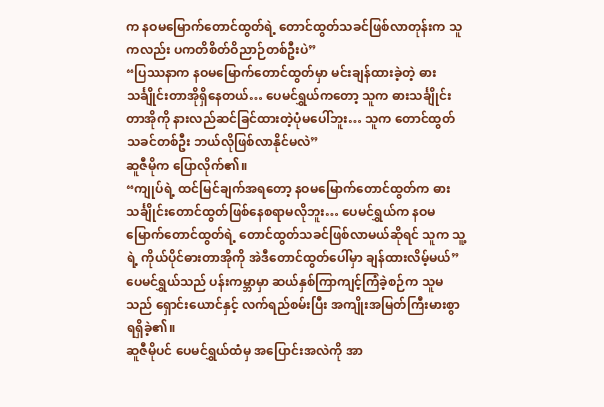က နဝမမြောက်တောင်ထွတ်ရဲ့ တောင်ထွတ်သခင်ဖြစ်လာတုန်းက သူကလည်း ပကတိစိတ်ဝိညာဉ်တစ်ဦးပဲ”
“ပြဿနာက နဝမမြောက်တောင်ထွတ်မှာ မင်းချန်ထားခဲ့တဲ့ ဓားသင်္ချိုင်းတာအိုရှိနေတယ်… ပေမင်ရွှယ်ကတော့ သူက ဓားသင်္ချိုင်းတာအိုကို နားလည်ဆင်ခြင်ထားတဲ့ပုံမပေါ်ဘူး… သူက တောင်ထွတ်သခင်တစ်ဦး ဘယ်လိုဖြစ်လာနိုင်မလဲ”
ဆူဇီမိုက ပြောလိုက်၏။
“ကျုပ်ရဲ့ ထင်မြင်ချက်အရတော့ နဝမမြောက်တောင်ထွတ်က ဓားသင်္ချိုင်းတောင်ထွတ်ဖြစ်နေစရာမလိုဘူး… ပေမင်ရွှယ်က နဝမမြောက်တောင်ထွတ်ရဲ့ တောင်ထွတ်သခင်ဖြစ်လာမယ်ဆိုရင် သူက သူ့ရဲ့ ကိုယ်ပိုင်ဓားတာအိုကို အဲဒီတောင်ထွတ်ပေါ်မှာ ချန်ထားလိမ့်မယ်”
ပေမင်ရွှယ်သည် ပန်းကမ္ဘာမှာ ဆယ်နှစ်ကြာကျင့်ကြံခဲ့စဉ်က သူမသည် ရှောင်းယောင်နှင့် လက်ရည်စမ်းပြီး အကျိုးအမြတ်ကြီးမားစွာ ရရှိခဲ့၏။
ဆူဇီမိုပင် ပေမင်ရွှယ်ထံမှ အပြောင်းအလဲကို အာ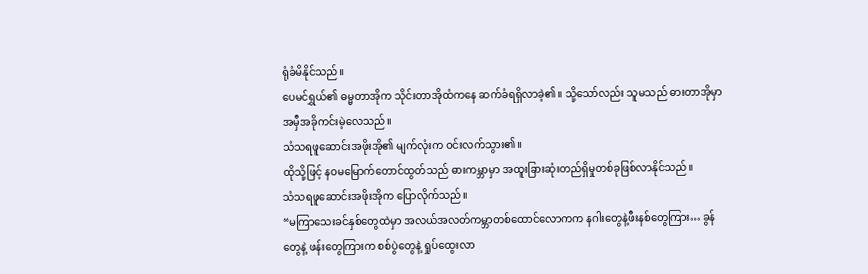ရုံခံမိနိုင်သည်။
ပေမင်ရွှယ်၏ ဓမ္မတာအိုက သိုင်းတာအိုထံကနေ ဆက်ခံရရှိလာခဲ့၏။ သို့သော်လည်း သူမသည် ဓားတာအိုမှာ အမှီအခိုကင်းမဲ့လေသည်။
သံသရဖူဆောင်းအဖိုးအို၏ မျက်လုံးက ဝင်းလက်သွား၏။
ထိုသို့ဖြင့် နဝမမြောက်တောင်ထွတ်သည် ဓားကမ္ဘာမှာ အထူးခြားဆုံးတည်ရှိမှုတစ်ခုဖြစ်လာနိုင်သည်။
သံသရဖူဆောင်းအဖိုးအိုက ပြောလိုက်သည်။
“မကြာသေးခင်နှစ်တွေထဲမှာ အလယ်အလတ်ကမ္ဘာတစ်ထောင်လောကက နဂါးတွေနဲ့ဖီးနစ်တွေကြား… ခွန်တွေနဲ့ ဖန်းတွေကြားက စစ်ပွဲတွေနဲ့ ရှုပ်ထွေးလာ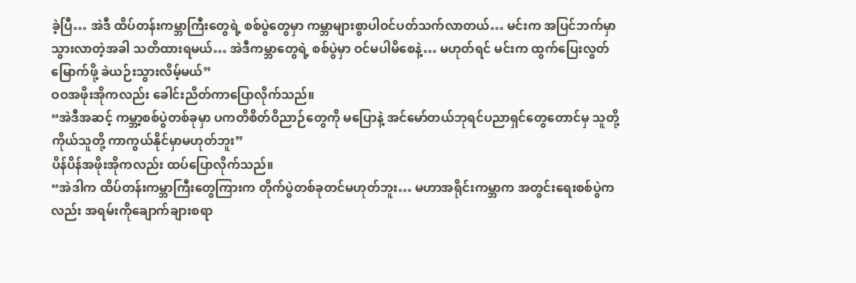ခဲ့ပြီ… အဲဒီ ထိပ်တန်းကမ္ဘာကြီးတွေရဲ့ စစ်ပွဲတွေမှာ ကမ္ဘာများစွာပါဝင်ပတ်သက်လာတယ်… မင်းက အပြင်ဘက်မှာသွားလာတဲ့အခါ သတိထားရမယ်… အဲဒီကမ္ဘာတွေရဲ့ စစ်ပွဲမှာ ဝင်မပါမိစေနဲ့… မဟုတ်ရင် မင်းက ထွက်ပြေးလွတ်မြောက်ဖို့ ခဲယဉ်းသွားလိမ့်မယ်”
ဝဝအဖိုးအိုကလည်း ခေါင်းညိတ်ကာပြောလိုက်သည်။
“အဲဒီအဆင့် ကမ္ဘာ့စစ်ပွဲတစ်ခုမှာ ပကတိစိတ်ဝိညာဉ်တွေကို မပြောနဲ့ အင်မော်တယ်ဘုရင်ပညာရှင်တွေတောင်မှ သူတို့ကိုယ်သူတို့ ကာကွယ်နိုင်မှာမဟုတ်ဘူး”
ပိန်ပိန်အဖိုးအိုကလည်း ထပ်ပြောလိုက်သည်။
“အဲဒါက ထိပ်တန်းကမ္ဘာကြီးတွေကြားက တိုက်ပွဲတစ်ခုတင်မဟုတ်ဘူး… မဟာအရိုင်းကမ္ဘာက အတွင်းရေးစစ်ပွဲကလည်း အရမ်းကိုချောက်ချားစရာ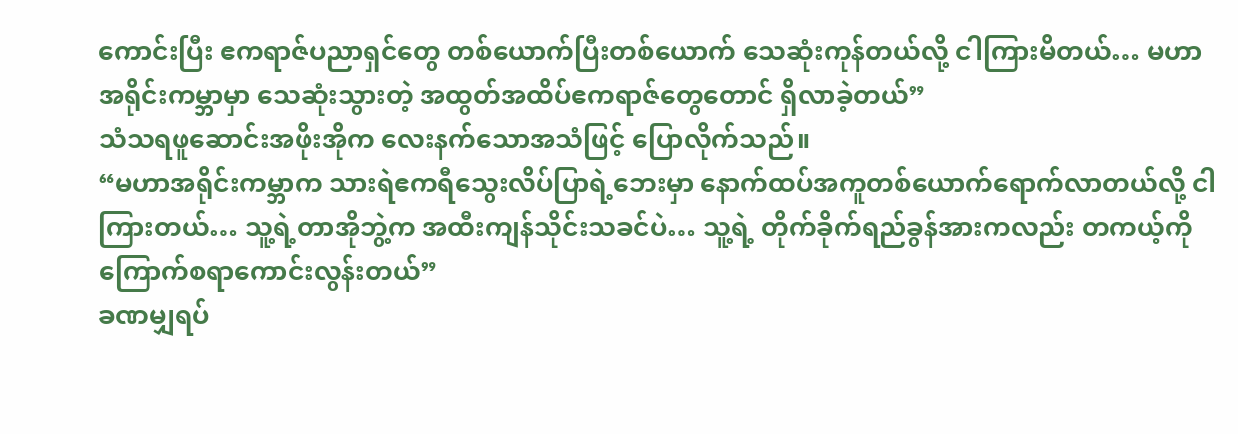ကောင်းပြီး ဧကရာဇ်ပညာရှင်တွေ တစ်ယောက်ပြီးတစ်ယောက် သေဆုံးကုန်တယ်လို့ ငါကြားမိတယ်… မဟာအရိုင်းကမ္ဘာမှာ သေဆုံးသွားတဲ့ အထွတ်အထိပ်ဧကရာဇ်တွေတောင် ရှိလာခဲ့တယ်”
သံသရဖူဆောင်းအဖိုးအိုက လေးနက်သောအသံဖြင့် ပြောလိုက်သည်။
“မဟာအရိုင်းကမ္ဘာက သားရဲဧကရီသွေးလိပ်ပြာရဲ့ဘေးမှာ နောက်ထပ်အကူတစ်ယောက်ရောက်လာတယ်လို့ ငါကြားတယ်… သူ့ရဲ့တာအိုဘွဲ့က အထီးကျန်သိုင်းသခင်ပဲ… သူ့ရဲ့ တိုက်ခိုက်ရည်ခွန်အားကလည်း တကယ့်ကို ကြောက်စရာကောင်းလွန်းတယ်”
ခဏမျှရပ်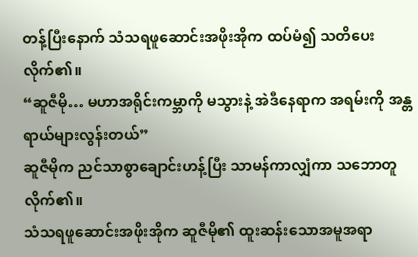တန့်ပြီးနောက် သံသရဖူဆောင်းအဖိုးအိုက ထပ်မံ၍ သတိပေးလိုက်၏။
“ဆူဇီမို… မဟာအရိုင်းကမ္ဘာကို မသွားနဲ့ အဲဒီနေရာက အရမ်းကို အန္တရာယ်များလွန်းတယ်”
ဆူဇီမိုက ညင်သာစွာချောင်းဟန့်ပြီး သာမန်ကာလျှံကာ သဘောတူလိုက်၏။
သံသရဖူဆောင်းအဖိုးအိုက ဆူဇီမို၏ ထူးဆန်းသောအမူအရာ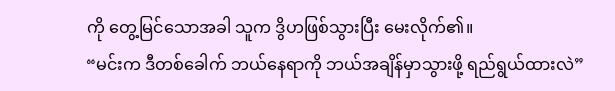ကို တွေ့မြင်သောအခါ သူက ဒွိဟဖြစ်သွားပြီး မေးလိုက်၏။
“မင်းက ဒီတစ်ခေါက် ဘယ်နေရာကို ဘယ်အချိန်မှာသွားဖို့ ရည်ရွယ်ထားလဲ”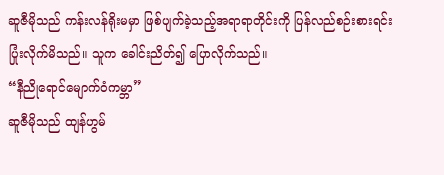ဆူဇီမိုသည် ကန်းလန်ရိုးမမှာ ဖြစ်ပျက်ခဲ့သည့်အရာရာတိုင်းကို ပြန်လည်စဉ်းစားရင်း ပြုံးလိုက်မိသည်။ သူက ခေါင်းညိတ်၍ ပြောလိုက်သည်။
“နီညိုရောင်မျောက်ဝံကမ္ဘာ”
ဆူဇီမိုသည် ထျန်ဟွမ်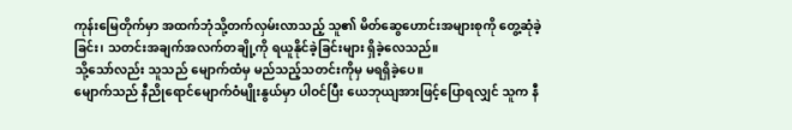ကုန်းမြေတိုက်မှာ အထက်ဘုံသို့တက်လှမ်းလာသည့် သူ၏ မိတ်ဆွေဟောင်းအများစုကို တွေ့ဆုံခဲ့ခြင်း၊ သတင်းအချက်အလက်တချို့ကို ရယူနိုင်ခဲ့ခြင်းများ ရှိခဲ့လေသည်။
သို့သော်လည်း သူသည် မျောက်ထံမှ မည်သည့်သတင်းကိုမှ မရရှိခဲ့ပေ။
မျောက်သည် နီညိုရောင်မျောက်ဝံမျိုးနွယ်မှာ ပါဝင်ပြီး ယေဘုယျအားဖြင့်ပြောရလျှင် သူက နီ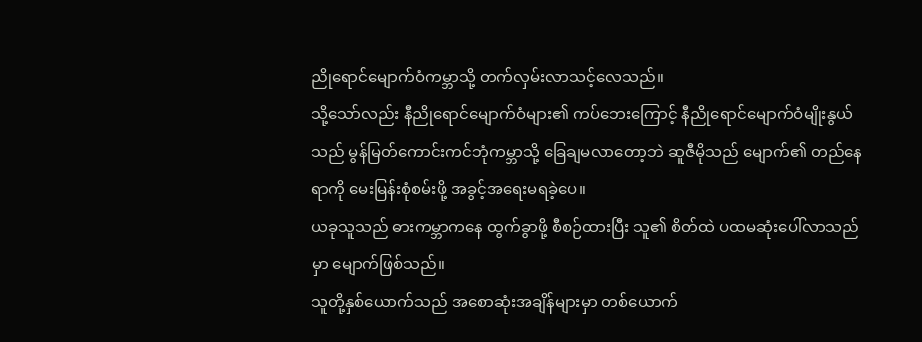ညိုရောင်မျောက်ဝံကမ္ဘာသို့ တက်လှမ်းလာသင့်လေသည်။
သို့သော်လည်း နီညိုရောင်မျောက်ဝံများ၏ ကပ်ဘေးကြောင့် နီညိုရောင်မျောက်ဝံမျိုးနွယ်သည် မွန်မြတ်ကောင်းကင်ဘုံကမ္ဘာသို့ ခြေချမလာတော့ဘဲ ဆူဇီမိုသည် မျောက်၏ တည်နေရာကို မေးမြန်းစုံစမ်းဖို့ အခွင့်အရေးမရခဲ့ပေ။
ယခုသူသည် ဓားကမ္ဘာကနေ ထွက်ခွာဖို့ စီစဉ်ထားပြီး သူ၏ စိတ်ထဲ ပထမဆုံးပေါ်လာသည်မှာ မျောက်ဖြစ်သည်။
သူတို့နှစ်ယောက်သည် အစောဆုံးအချိန်များမှာ တစ်ယောက်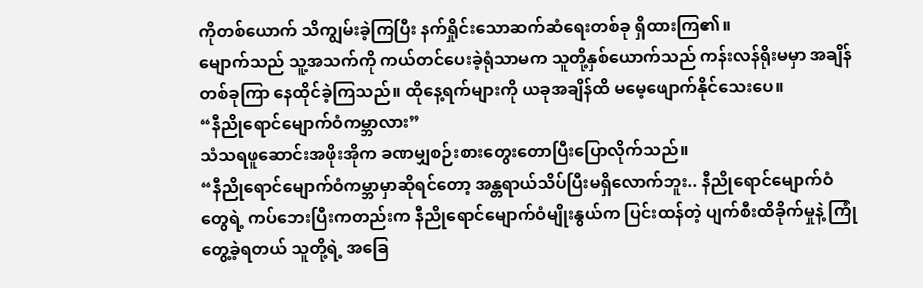ကိုတစ်ယောက် သိကျွမ်းခဲ့ကြပြီး နက်ရှိုင်းသောဆက်ဆံရေးတစ်ခု ရှိထားကြ၏။
မျောက်သည် သူ့အသက်ကို ကယ်တင်ပေးခဲ့ရုံသာမက သူတို့နှစ်ယောက်သည် ကန်းလန်ရိုးမမှာ အချိန်တစ်ခုကြာ နေထိုင်ခဲ့ကြသည်။ ထိုနေ့ရက်များကို ယခုအချိန်ထိ မမေ့ဖျောက်နိုင်သေးပေ။
“နီညိုရောင်မျောက်ဝံကမ္ဘာလား”
သံသရဖူဆောင်းအဖိုးအိုက ခဏမျှစဉ်းစားတွေးတောပြီးပြောလိုက်သည်။
“နီညိုရောင်မျောက်ဝံကမ္ဘာမှာဆိုရင်တော့ အန္တရာယ်သိပ်ပြီးမရှိလောက်ဘူး.. နီညိုရောင်မျောက်ဝံတွေရဲ့ ကပ်ဘေးပြီးကတည်းက နီညိုရောင်မျောက်ဝံမျိုးနွယ်က ပြင်းထန်တဲ့ ပျက်စီးထိခိုက်မှုနဲ့ ကြုံတွေ့ခဲ့ရတယ် သူတို့ရဲ့ အခြေ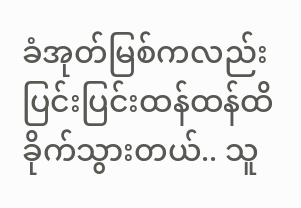ခံအုတ်မြစ်ကလည်း ပြင်းပြင်းထန်ထန်ထိခိုက်သွားတယ်.. သူ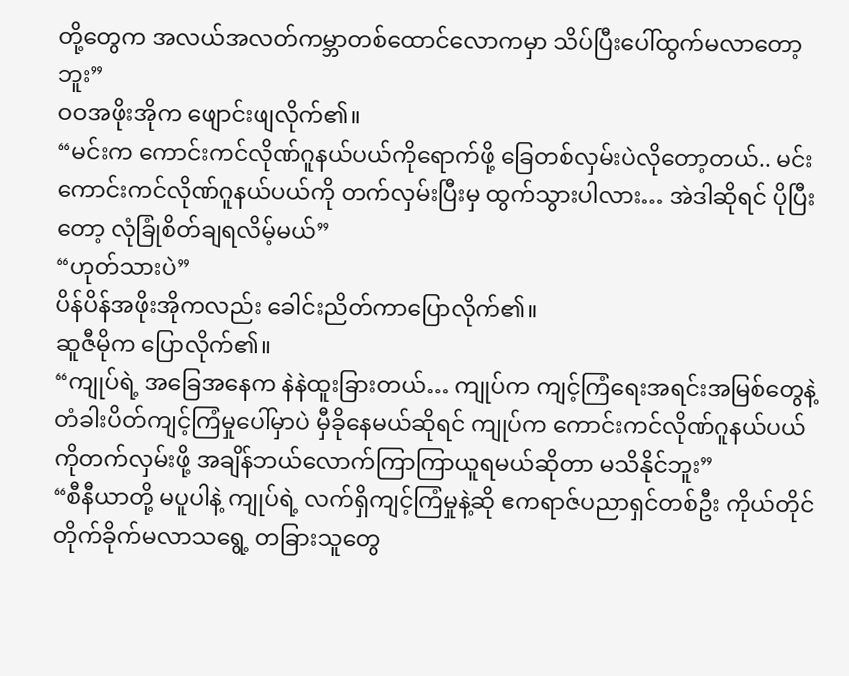တို့တွေက အလယ်အလတ်ကမ္ဘာတစ်ထောင်လောကမှာ သိပ်ပြီးပေါ်ထွက်မလာတော့ဘူး”
ဝဝအဖိုးအိုက ဖျောင်းဖျလိုက်၏။
“မင်းက ကောင်းကင်လိုဏ်ဂူနယ်ပယ်ကိုရောက်ဖို့ ခြေတစ်လှမ်းပဲလိုတော့တယ်.. မင်း ကောင်းကင်လိုဏ်ဂူနယ်ပယ်ကို တက်လှမ်းပြီးမှ ထွက်သွားပါလား… အဲဒါဆိုရင် ပိုပြီးတော့ လုံခြုံစိတ်ချရလိမ့်မယ်”
“ဟုတ်သားပဲ”
ပိန်ပိန်အဖိုးအိုကလည်း ခေါင်းညိတ်ကာပြောလိုက်၏။
ဆူဇီမိုက ပြောလိုက်၏။
“ကျုပ်ရဲ့ အခြေအနေက နဲနဲထူးခြားတယ်… ကျုပ်က ကျင့်ကြံရေးအရင်းအမြစ်တွေနဲ့ တံခါးပိတ်ကျင့်ကြံမှုပေါ်မှာပဲ မှီခိုနေမယ်ဆိုရင် ကျုပ်က ကောင်းကင်လိုဏ်ဂူနယ်ပယ်ကိုတက်လှမ်းဖို့ အချိန်ဘယ်လောက်ကြာကြာယူရမယ်ဆိုတာ မသိနိုင်ဘူး”
“စီနီယာတို့ မပူပါနဲ့ ကျုပ်ရဲ့ လက်ရှိကျင့်ကြံမှုနဲ့ဆို ဧကရာဇ်ပညာရှင်တစ်ဦး ကိုယ်တိုင်တိုက်ခိုက်မလာသရွေ့ တခြားသူတွေ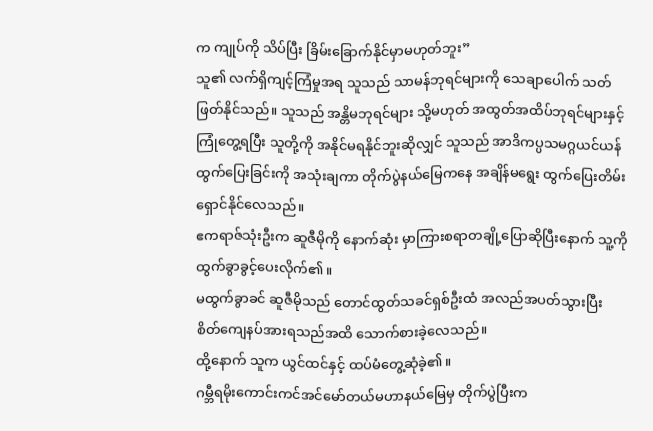က ကျုပ်ကို သိပ်ပြီး ခြိမ်းခြောက်နိုင်မှာမဟုတ်ဘူး”
သူ၏ လက်ရှိကျင့်ကြံမှုအရ သူသည် သာမန်ဘုရင်များကို သေချာပေါက် သတ်ဖြတ်နိုင်သည်။ သူသည် အန္တိမဘုရင်များ သို့မဟုတ် အထွတ်အထိပ်ဘုရင်များနှင့် ကြုံတွေ့ရပြီး သူတို့ကို အနိုင်မရနိုင်ဘူးဆိုလျှင် သူသည် အာဒိကပ္ပသမဂ္ဂယင်ယန်ထွက်ပြေးခြင်းကို အသုံးချကာ တိုက်ပွဲနယ်မြေကနေ အချိန်မရွေး ထွက်ပြေးတိမ်းရှောင်နိုင်လေသည်။
ဧကရာဇ်သုံးဦးက ဆူဇီမိုကို နောက်ဆုံး မှာကြားစရာတချို့ပြောဆိုပြီးနောက် သူ့ကိုထွက်ခွာခွင့်ပေးလိုက်၏။
မထွက်ခွာခင် ဆူဇီမိုသည် တောင်ထွတ်သခင်ရှစ်ဦးထံ အလည်အပတ်သွားပြီး စိတ်ကျေနပ်အားရသည်အထိ သောက်စားခဲ့လေသည်။
ထို့နောက် သူက ယွင်ထင်နှင့် ထပ်မံတွေ့ဆုံခဲ့၏။
ဂမ္ဘီရမိုးကောင်းကင်အင်မော်တယ်မဟာနယ်မြေမှ တိုက်ပွဲပြီးက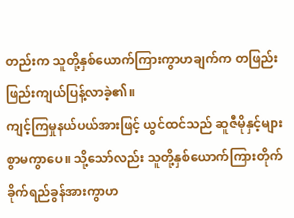တည်းက သူတို့နှစ်ယောက်ကြားကွာဟချက်က တဖြည်းဖြည်းကျယ်ပြန့်လာခဲ့၏။
ကျင့်ကြမှုနယ်ပယ်အားဖြင့် ယွင်ထင်သည် ဆူဇီမိုနှင့်များစွာမကွာပေ။ သို့သော်လည်း သူတို့နှစ်ယောက်ကြားတိုက်ခိုက်ရည်ခွန်အားကွာဟ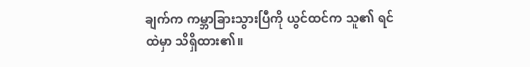ချက်က ကမ္ဘာခြားသွားပြီကို ယွင်ထင်က သူ၏ ရင်ထဲမှာ သိရှိထား၏။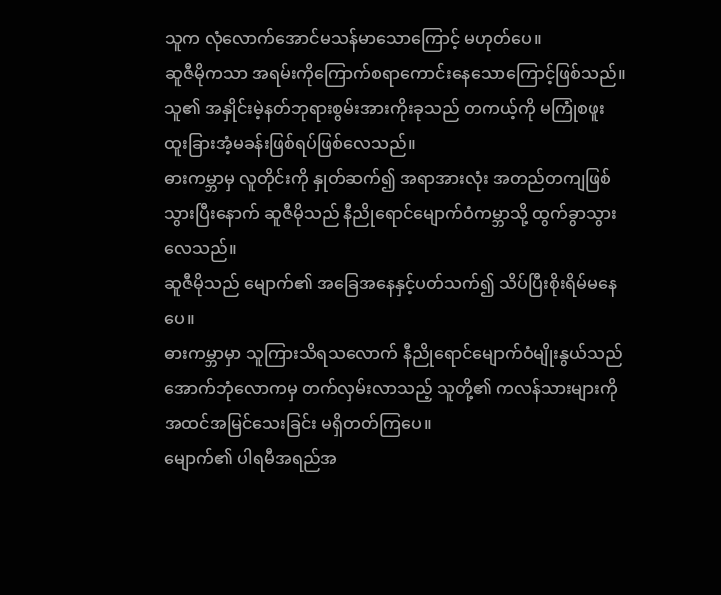သူက လုံလောက်အောင်မသန်မာသောကြောင့် မဟုတ်ပေ။
ဆူဇီမိုကသာ အရမ်းကိုကြောက်စရာကောင်းနေသောကြောင့်ဖြစ်သည်။ သူ၏ အနှိုင်းမဲ့နတ်ဘုရားစွမ်းအားကိုးခုသည် တကယ့်ကို မကြုံစဖူး ထူးခြားအံ့မခန်းဖြစ်ရပ်ဖြစ်လေသည်။
ဓားကမ္ဘာမှ လူတိုင်းကို နှုတ်ဆက်၍ အရာအားလုံး အတည်တကျဖြစ်သွားပြီးနောက် ဆူဇီမိုသည် နီညိုရောင်မျောက်ဝံကမ္ဘာသို့ ထွက်ခွာသွားလေသည်။
ဆူဇီမိုသည် မျောက်၏ အခြေအနေနှင့်ပတ်သက်၍ သိပ်ပြီးစိုးရိမ်မနေပေ။
ဓားကမ္ဘာမှာ သူကြားသိရသလောက် နီညိုရောင်မျောက်ဝံမျိုးနွယ်သည် အောက်ဘုံလောကမှ တက်လှမ်းလာသည့် သူတို့၏ ကလန်သားများကို အထင်အမြင်သေးခြင်း မရှိတတ်ကြပေ။
မျောက်၏ ပါရမီအရည်အ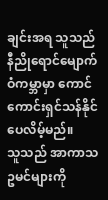ချင်းအရ သူသည် နီညိုရောင်မျောက်ဝံကမ္ဘာမှာ ကောင်ကောင်းရှင်သန်နိုင်ပေလိမ့်မည်။
သူသည် အာကာသဥမင်များကို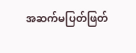အဆက်မပြတ်ဖြတ်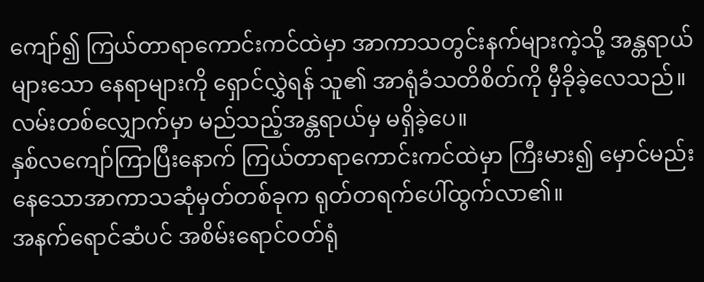ကျော်၍ ကြယ်တာရာကောင်းကင်ထဲမှာ အာကာသတွင်းနက်များကဲ့သို့ အန္တရာယ်များသော နေရာများကို ရှောင်လွှဲရန် သူ၏ အာရုံခံသတိစိတ်ကို မှီခိုခဲ့လေသည်။ လမ်းတစ်လျှောက်မှာ မည်သည့်အန္တရာယ်မှ မရှိခဲ့ပေ။
နှစ်လကျော်ကြာပြီးနောက် ကြယ်တာရာကောင်းကင်ထဲမှာ ကြီးမား၍ မှောင်မည်းနေသောအာကာသဆုံမှတ်တစ်ခုက ရုတ်တရက်ပေါ်ထွက်လာ၏။
အနက်ရောင်ဆံပင် အစိမ်းရောင်ဝတ်ရုံ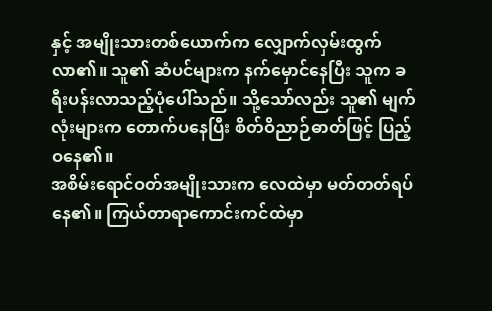နှင့် အမျိုးသားတစ်ယောက်က လျှောက်လှမ်းထွက်လာ၏။ သူ၏ ဆံပင်များက နက်မှောင်နေပြီး သူက ခရီးပန်းလာသည့်ပုံပေါ်သည်။ သို့သော်လည်း သူ၏ မျက်လုံးများက တောက်ပနေပြီး စိတ်ဝိညာဉ်ဓာတ်ဖြင့် ပြည့်ဝနေ၏။
အစိမ်းရောင်ဝတ်အမျိုးသားက လေထဲမှာ မတ်တတ်ရပ်နေ၏။ ကြယ်တာရာကောင်းကင်ထဲမှာ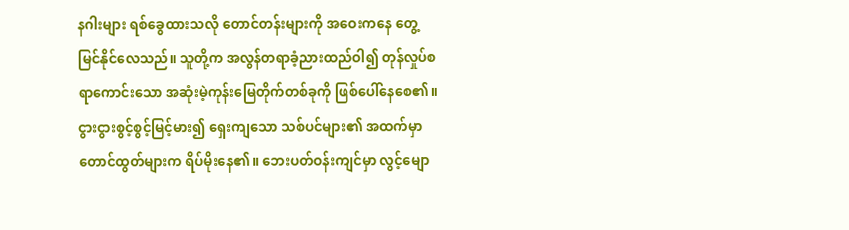နဂါးများ ရစ်ခွေထားသလို တောင်တန်းများကို အဝေးကနေ တွေ့မြင်နိုင်လေသည်။ သူတို့က အလွန်တရာခံ့ညားထည်ဝါ၍ တုန်လှုပ်စရာကောင်းသော အဆုံးမဲ့ကုန်းမြေတိုက်တစ်ခုကို ဖြစ်ပေါ်နေစေ၏။
ငွားငွားစွင့်စွင့်မြင့်မား၍ ရှေးကျသော သစ်ပင်များ၏ အထက်မှာ တောင်ထွတ်များက ရိပ်မိုးနေ၏။ ဘေးပတ်ဝန်းကျင်မှာ လွင့်မျော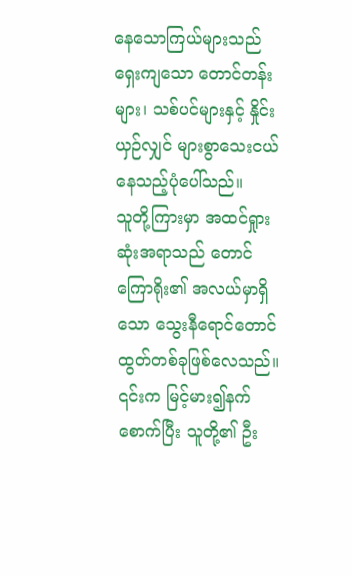နေသောကြယ်များသည် ရှေးကျသော တောင်တန်းများ၊ သစ်ပင်များနှင့် နှိုင်းယှဉ်လျှင် များစွာသေးငယ်နေသည့်ပုံပေါ်သည်။
သူတို့ကြားမှာ အထင်ရှုားဆုံးအရာသည် တောင်ကြောရိုး၏ အလယ်မှာရှိသော သွေးနီရောင်တောင်ထွတ်တစ်ခုဖြစ်လေသည်။ ၎င်းက မြင့်မား၍နက်စောက်ပြီး သူတို့၏ ဦး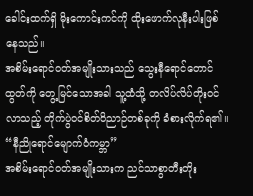ခေါင်းထက်ရှိ မိုးကောင်းကင်ကို ထိုးဖောက်လုနီးပါးဖြစ်နေသည်။
အစိမ်းရောင်ဝတ်အမျိုးသားသည် သွေးနီရောင်တောင်ထွတ်ကို တွေ့မြင်သောအခါ သူ့ထံသို့ တလိပ်လိပ်တိုးဝင်လာသည့် တိုက်ပွဲဝင်စိတ်ဝိညာဉ်တစ်ခုကို ခံစားလိုက်ရ၏။
“နီညိုရောင်မျောက်ဝံကမ္ဘာ”
အစိမ်းရောင်ဝတ်အမျိုးသားက ညင်သာစွာတီးတိုး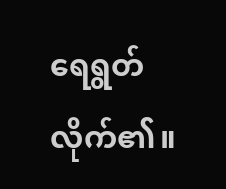ရေရွတ်လိုက်၏။